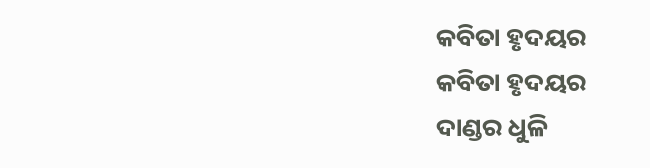କବିତା ହୃଦୟର
କବିତା ହୃଦୟର
ଦାଣ୍ଡର ଧୁଳି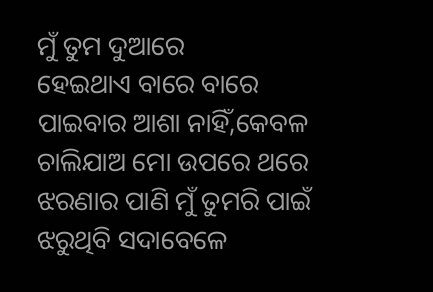ମୁଁ ତୁମ ଦୁଆରେ
ହେଇଥାଏ ବାରେ ବାରେ
ପାଇବାର ଆଶା ନାହିଁ,କେବଳ
ଚାଲିଯାଅ ମୋ ଉପରେ ଥରେ
ଝରଣାର ପାଣି ମୁଁ ତୁମରି ପାଇଁ
ଝରୁଥିବି ସଦାବେଳେ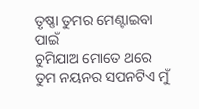ତୃଷ୍ଣା ତୁମର ମେଣ୍ଟାଇବା ପାଇଁ
ଚୁମିଯାଅ ମୋତେ ଥରେ
ତୁମ ନୟନର ସପନଟିଏ ମୁଁ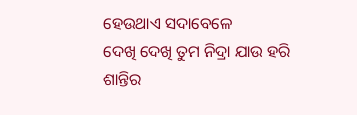ହେଉଥାଏ ସଦାବେଳେ
ଦେଖି ଦେଖି ତୁମ ନିଦ୍ରା ଯାଉ ହରି
ଶାନ୍ତିର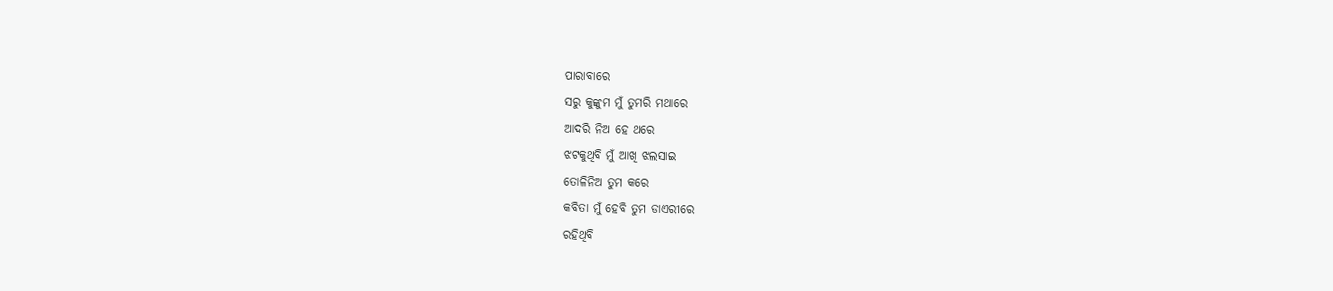ପାରାବାରେ
ସରୁ କୁଙ୍କୁମ ମୁଁ ତୁମରି ମଥାରେ
ଆଦରି ନିଅ ହେ ଥରେ
ଝଟକୁଥିବି ମୁଁ ଆଖି ଝଲସାଇ
ତୋଳିନିଅ ତୁମ କରେ
କବିତା ମୁଁ ହେବି ତୁମ ଡାଏରୀରେ
ରହିଥିବି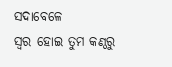ସଦାବେଳେ
ସ୍ୱର ହୋଇ ତୁମ କଣ୍ଠରୁ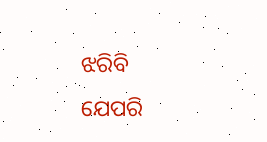ଝରିବି
ଯେପରି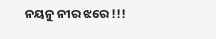ନୟନୁ ନୀର ଝରେ !!!